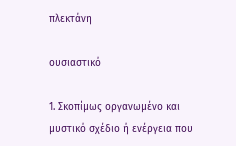πλεκτάνη

ουσιαστικό

1. Σκοπίμως οργανωμένο και μυστικό σχέδιο ή ενέργεια που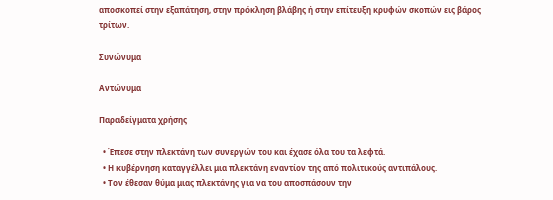αποσκοπεί στην εξαπάτηση, στην πρόκληση βλάβης ή στην επίτευξη κρυφών σκοπών εις βάρος τρίτων.

Συνώνυμα

Αντώνυμα

Παραδείγματα χρήσης

  • Έπεσε στην πλεκτάνη των συνεργών του και έχασε όλα του τα λεφτά.
  • Η κυβέρνηση καταγγέλλει μια πλεκτάνη εναντίον της από πολιτικούς αντιπάλους.
  • Τον έθεσαν θύμα μιας πλεκτάνης για να του αποσπάσουν την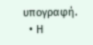υπογραφή.
  • Η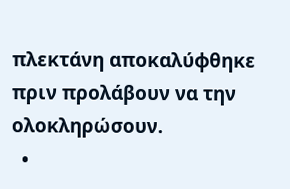πλεκτάνη αποκαλύφθηκε πριν προλάβουν να την ολοκληρώσουν.
  •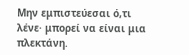Μην εμπιστεύεσαι ό,τι λένε· μπορεί να είναι μια πλεκτάνη.